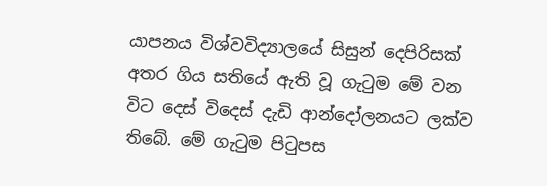යාපනය විශ්වවිද්‍යාලයේ සිසුන් දෙපිරිසක් අතර ගිය සතියේ ඇති වූ ගැටුම මේ වන විට දෙස් විදෙස් දැඩි ආන්දෝලනයට ලක්ව තිබේ. මේ ගැටුම පිටුපස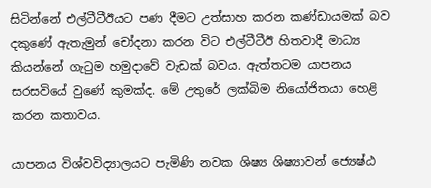සිටින්නේ එල්ටීටීඊයට පණ දීමට උත්සාහ කරන කණ්ඩායමක් බව දකුණේ ඇතැමුන් චෝදනා කරන විට එල්ටීටීඊ හිතවාදී මාධ්‍ය කියන්නේ ගැටුම හමුදාවේ වැඩක් බවය. ඇත්තටම යාපනය සරසවියේ වුණේ කුමක්ද. මේ උතුරේ ලක්බිම නියෝජිතයා හෙළි කරන කතාවය.

යාපනය විශ්වවිද්‍යාලයට පැමිණි නවක ශිෂ්‍ය ශිෂ්‍යාවන් ‍‍‍ජ්‍යෙෂ්ඨ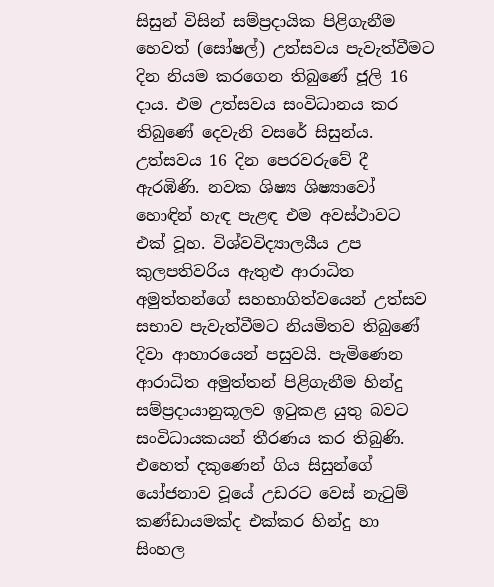සිසුන් විසින් සම්ප්‍රදායික පිළිගැනීම හෙවත් (සෝෂල්) උත්සවය පැවැත්වීමට දින නියම කරගෙන තිබුණේ ජූලි 16 දාය. එම උත්සවය සංවිධානය කර තිබුණේ දෙවැනි වසරේ සිසුන්ය. උත්සවය 16 දින පෙරවරුවේ දී ඇරඹිණි. නවක ශිෂ්‍ය ශිෂ්‍යාවෝ හොඳින් හැඳ පැළඳ එම අවස්ථාවට එක් වූහ. විශ්වවිද්‍යාලයීය උප කුලපතිවරිය ඇතුළු ආරාධිත අමුත්තන්ගේ සහභාගිත්වයෙන් උත්සව සභාව පැවැත්වීමට නියමිතව තිබුණේ දිවා ආහාරයෙන් පසුවයි. පැමිණෙන ආරාධිත අමුත්තන් පිළිගැනීම හින්දු සම්ප්‍රදායානුකූලව ඉටුකළ යුතු බවට සංවිධායකයන් තීරණය කර තිබුණි. එහෙත් දකුණෙන් ගිය සිසුන්ගේ යෝජනාව වූයේ උඩරට වෙස් නැටුම් කණ්ඩායමක්ද එක්කර හින්දු හා සිංහල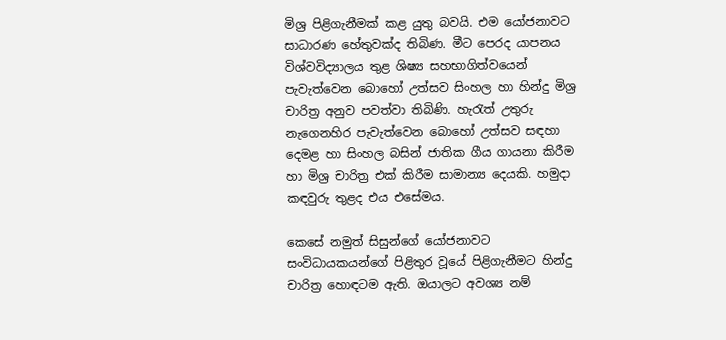මිශ්‍ර පිළිගැනීමක් කළ යුතු බවයි. එම යෝජනාවට සාධාරණ හේතුවක්ද තිබිණ. මීට පෙරද යාපනය විශ්වවිද්‍යාලය තුළ ශිෂ්‍ය සහභාගිත්වයෙන් පැවැත්වෙන බොහෝ උත්සව සිංහල හා හින්දු මිශ්‍ර චාරිත්‍ර අනුව පවත්වා තිබිණි. හැරැත් උතුරු නැගෙනහිර පැවැත්වෙන බොහෝ උත්සව සඳහා දෙමළ හා සිංහල බසින් ජාතික ගීය ගායනා කිරීම හා මිශ්‍ර චාරිත්‍ර එක් කිරීම සාමාන්‍ය දෙයකි. හමුදා කඳවුරු තුළද එය එසේමය.

කෙසේ නමුත් සිසුන්ගේ යෝජනාවට සංවිධායකයන්ගේ පිළිතුර වූයේ පිළිගැනීමට හින්දු චාරිත්‍ර හොඳටම ඇති. ඔයාලට අවශ්‍ය නම්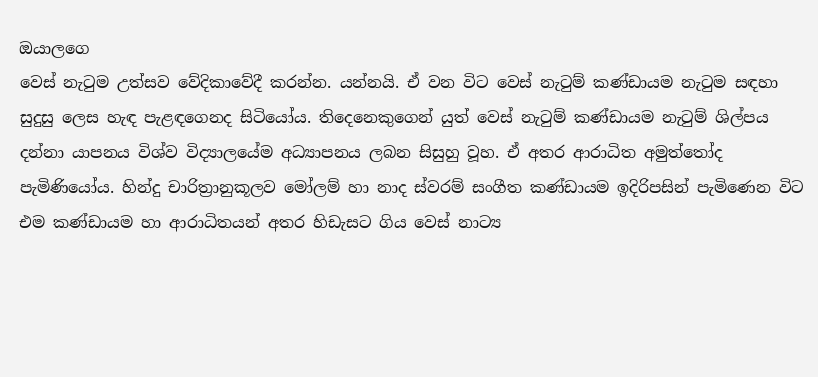ඔයාලගෙ
වෙස් නැටුම උත්සව වේදිකාවේදී කරන්න. යන්නයි. ඒ වන විට වෙස් නැටුම් කණ්ඩායම නැටුම සඳහා සුදුසු ලෙස හැඳ පැළඳගෙනද සිටියෝය. තිදෙනෙකුගෙන් යුත් වෙස් නැටුම් කණ්ඩායම නැටුම් ශිල්පය දන්නා යාපනය විශ්ව විද්‍යාලයේම අධ්‍යාපනය ලබන සිසුහු වූහ. ඒ අතර ආරාධිත අමුත්තෝද පැමිණියෝය. හින්දු චාරිත්‍රානුකූලව මෝලම් හා නාද ස්වරම් සංගීත කණ්ඩායම ඉදිරිපසින් පැමිණෙන විට එම කණ්ඩායම හා ආරාධිතයන් අතර හිඩැසට ගිය වෙස් නාට්‍ය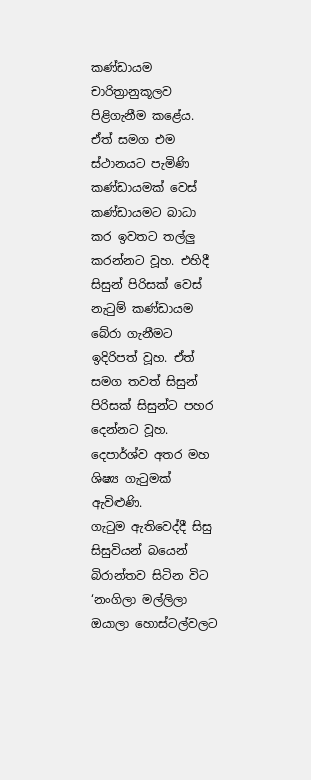කණ්ඩායම චාරිත්‍රානුකූලව පිළිගැනීම කළේය. ඒත් සමග එම ස්ථානයට පැමිණි කණ්ඩායමක් වෙස් කණ්ඩායමට බාධා කර ඉවතට තල්ලු කරන්නට වූහ. එහිදී සිසුන් පිරිසක් වෙස් නැටුම් කණ්ඩායම බේරා ගැනීමට ඉදිරිපත් වූහ. ඒත් සමග තවත් සිසුන් පිරිසක් සිසුන්ට පහර දෙන්නට වූහ. දෙපාර්ශ්ව අතර මහ ශිෂ්‍ය ගැටුමක් ඇවිළුණි.
ගැටුම ඇතිවෙද්දී සිසු සිසුවියන් බයෙන් බිරාන්තව සිටින විට ‘නංගිලා මල්ලිලා ඔයාලා හොස්ටල්වලට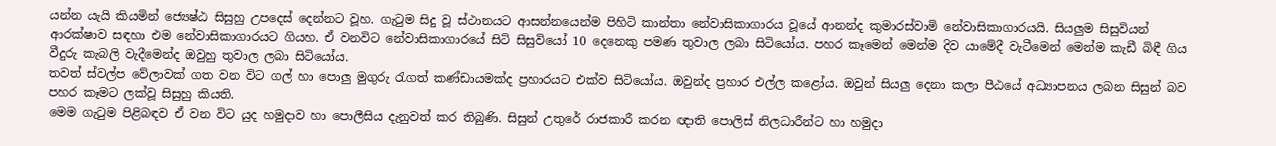යන්න යැයි කියමින් ‍‍‍ජ්‍යෙෂ්ඨ සිසුහු උපදෙස් දෙන්නට වූහ. ගැටුම සිදු වූ ස්ථානයට ආසන්නයෙන්ම පිහිටි කාන්තා නේවාසිකාගාරය වූයේ ආනන්ද කුමාරස්වාමි නේවාසිකාගාරයයි. සියලුම සිසුවියන් ආරක්ෂාව සඳහා එම නේවාසිකාගාරයට ගියහ. ඒ වනවිට නේවාසිකාගාරයේ සිටි සිසුවියෝ 10 දෙනෙකු පමණ තුවාල ලබා සිටියෝය. පහර කෑමෙන් මෙන්ම දිව යාමේදී වැටීමෙන් මෙන්ම කැඩී බිඳී ගිය වීදුරු කැබලි වැදීමෙන්ද ඔවුහු තුවාල ලබා සිටියෝය.
තවත් ස්වල්ප වේලාවක් ගත වන විට ගල් හා ‍පොලු මුගුරු රැගත් කණ්ඩායමක්ද ප්‍රහාරයට එක්ව සිටියෝය. ඔවුන්ද ප්‍රහාර එල්ල කළෝය. ඔවුන් සියලු දෙනා කලා පීඨයේ අධ්‍යාපනය ලබන සිසුන් බව පහර කෑමට ලක්වූ සිසුහු කියති.
මෙම ගැටුම පිළිබඳව ඒ වන විට යුද හමුදාව හා ‍පොලීසිය දැනුවත් කර තිබුණි. සිසුන් උතුරේ රාජකාරී කරන ඥාති ‍පොලිස් නිලධාරීන්ට හා හමුදා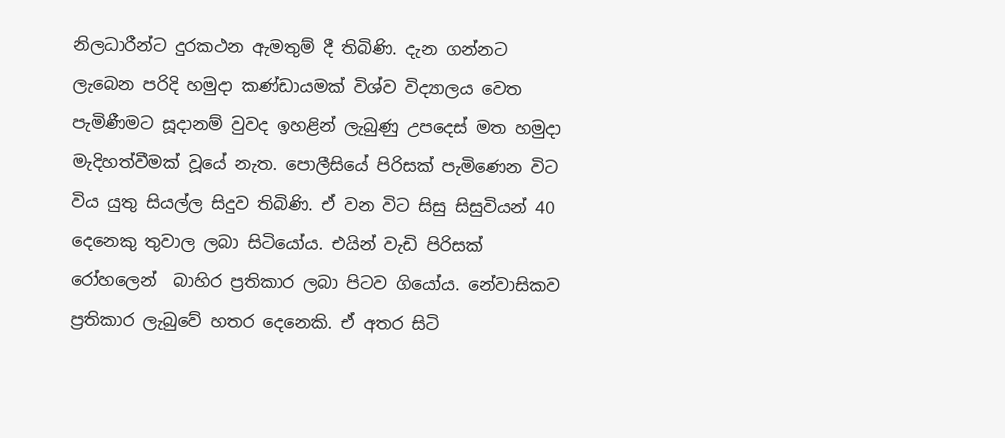නිලධාරීන්ට දුරකථන ඇමතුම් දී තිබිණි. දැන ගන්නට ලැබෙන පරිදි හමුදා කණ්ඩායමක් විශ්ව විද්‍යාලය වෙත පැමිණීමට සූදානම් වුවද ඉහළින් ලැබුණු උපදෙස් මත හමුදා මැදිහත්වීමක් වූයේ නැත. පොලීසියේ පිරිසක් පැමිණෙන විට විය යුතු සියල්ල සිදුව තිබිණි. ඒ වන විට සිසු සිසුවියන් 40 දෙනෙකු තුවාල ලබා සිටියෝය. එයින් වැඩි පිරිසක් රෝහලෙන්  බාහිර ප්‍රතිකාර ලබා පිටව ගියෝය. නේවාසිකව ප්‍රතිකාර ලැබුවේ හතර දෙනෙකි. ඒ අතර සිටි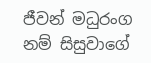ජීවන් මධුරංග නම් සිසුවාගේ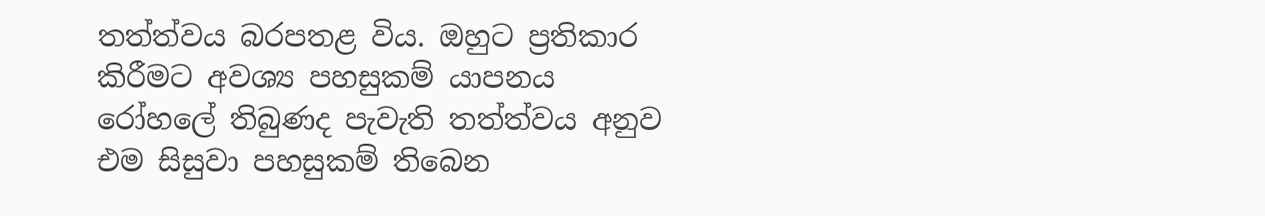තත්ත්වය බරපතළ විය. ඔහුට ප්‍රතිකාර කිරීමට අවශ්‍ය පහසුකම් යාපනය රෝහ‍ලේ තිබුණද පැවැති තත්ත්වය අනුව එම සිසුවා පහසුකම් තිබෙන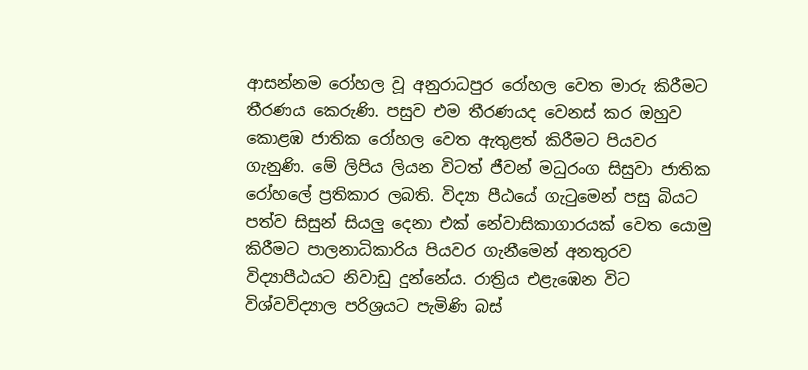ආසන්නම රෝහල වූ අනුරාධපුර රෝහල වෙත මාරු කිරීමට තීරණය කෙරුණි. පසුව එම තීරණයද වෙනස් කර ඔහුව කොළඹ ජාතික රෝහල වෙත ඇතුළත් කිරීමට පියවර ගැනුණි. මේ ලිපිය ලියන විටත් ජීවන් මධුරංග සිසුවා ජාතික රෝහ‍ලේ ප්‍රතිකාර ලබති. විද්‍යා පීඨයේ ගැටුමෙන් පසු බියට පත්ව සිසුන් සියලු දෙනා එක් නේවාසිකාගාරයක් වෙත යොමු කිරීමට පාලනාධිකාරිය පියවර ගැනීමෙන් අනතුරව විද්‍යාපීඨයට නිවාඩු දුන්නේය. රාත්‍රිය එළැඹෙන විට විශ්වවිද්‍යාල පරිශ්‍රයට පැමිණි බස්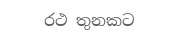රථ තුනකට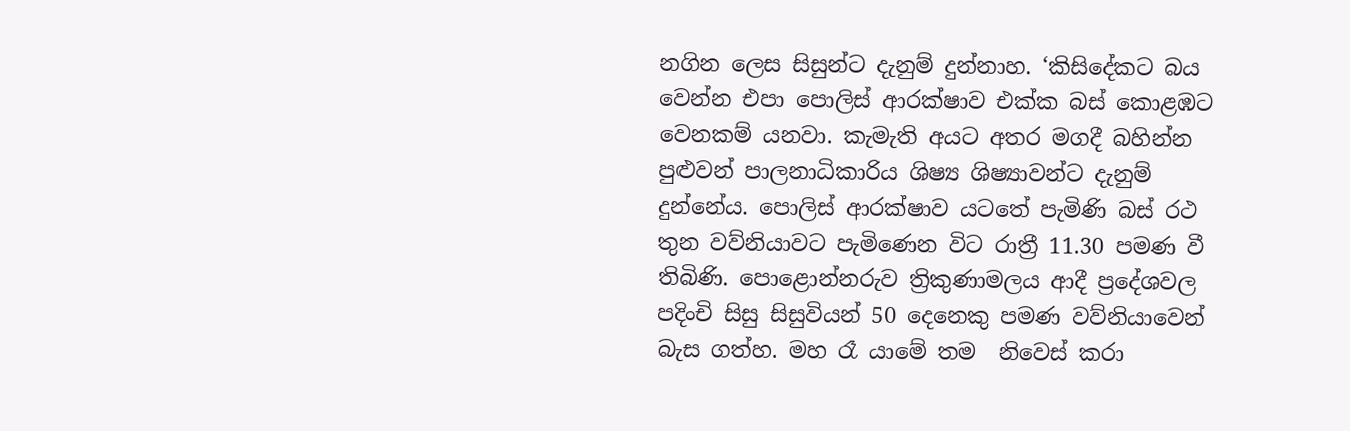නගින ලෙස සිසුන්ට දැනුම් දුන්නාහ. ‘කිසිදේකට බය වෙන්න එපා ‍පොලිස් ආරක්ෂාව එක්ක බස් කොළඹට වෙනකම් යනවා. කැමැති අයට අතර මගදී බහින්න පුළුවන් පාලනාධිකාරිය ශිෂ්‍ය ශිෂ්‍යාවන්ට දැනුම් දුන්නේය. පොලිස් ආරක්ෂාව යටතේ පැමිණි බස් රථ තුන වව්නියාවට පැමිණෙන විට රාත්‍රී 11.30 පමණ වී තිබිණි. පොළොන්නරුව ත්‍රිකුණාමලය ආදී ප්‍රදේශවල පදිංචි සිසු සිසුවියන් 50 දෙනෙකු පමණ වව්නියාවෙන් බැස ගත්හ. මහ රෑ යාමේ තම  නිවෙස් කරා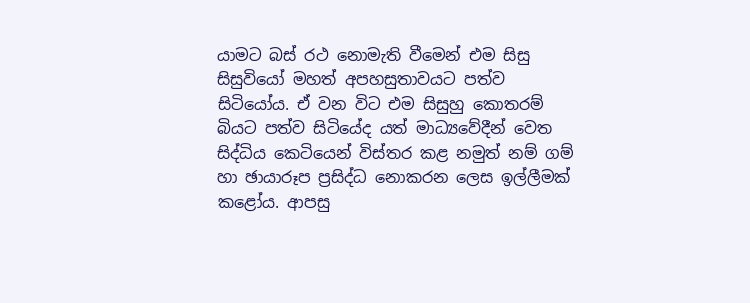යාමට බස් රථ නොමැති වීමෙන් එම සිසු සිසුවියෝ මහත් අපහසුතාවයට පත්ව සිටියෝය. ඒ වන විට එම සිසුහු කොතරම් බියට පත්ව සිටියේද යත් මාධ්‍යවේදීන් වෙත සිද්ධිය කෙටියෙන් විස්තර කළ නමුත් නම් ගම් හා ඡායාරූප ප්‍රසිද්ධ නොකරන ලෙස ඉල්ලීමක් කළෝය. ආපසු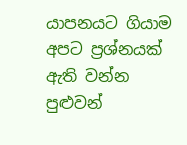යාපනයට ගියාම අපට ප්‍රශ්නයක් ඇති වන්න පුළුවන්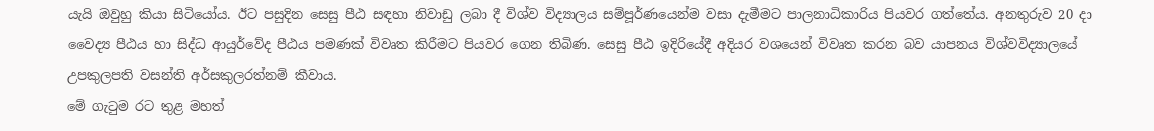යැයි ඔවුහු කියා සිටියෝය. ඊට පසුදින සෙසු පීඨ සඳහා නිවාඩු ලබා දී විශ්ව විද්‍යාලය සම්පූර්ණයෙන්ම වසා දැමීමට පාලනාධිකාරිය පියවර ගත්තේය. අනතුරුව 20 දා වෛද්‍ය පීඨය හා සිද්ධ ආයුර්වේද පීඨය පමණක් විවෘත කිරීමට පියවර ගෙන තිබිණ. සෙසු පීඨ ඉදිරියේදී අදියර වශයෙන් විවෘත කරන බව යාපනය විශ්වවිද්‍යාලයේ උපකුලපති වසන්ති අර්සකුලරත්නම් කීවාය.
මේ ගැටුම රට තුළ මහත්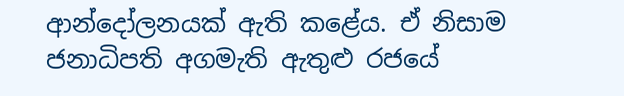ආන්දෝලනයක් ඇති කළේය. ඒ නිසාම ජනාධිපති අගමැති ඇතුළු රජයේ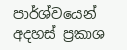පාර්ශ්වයෙන් අදහස් ප්‍රකාශ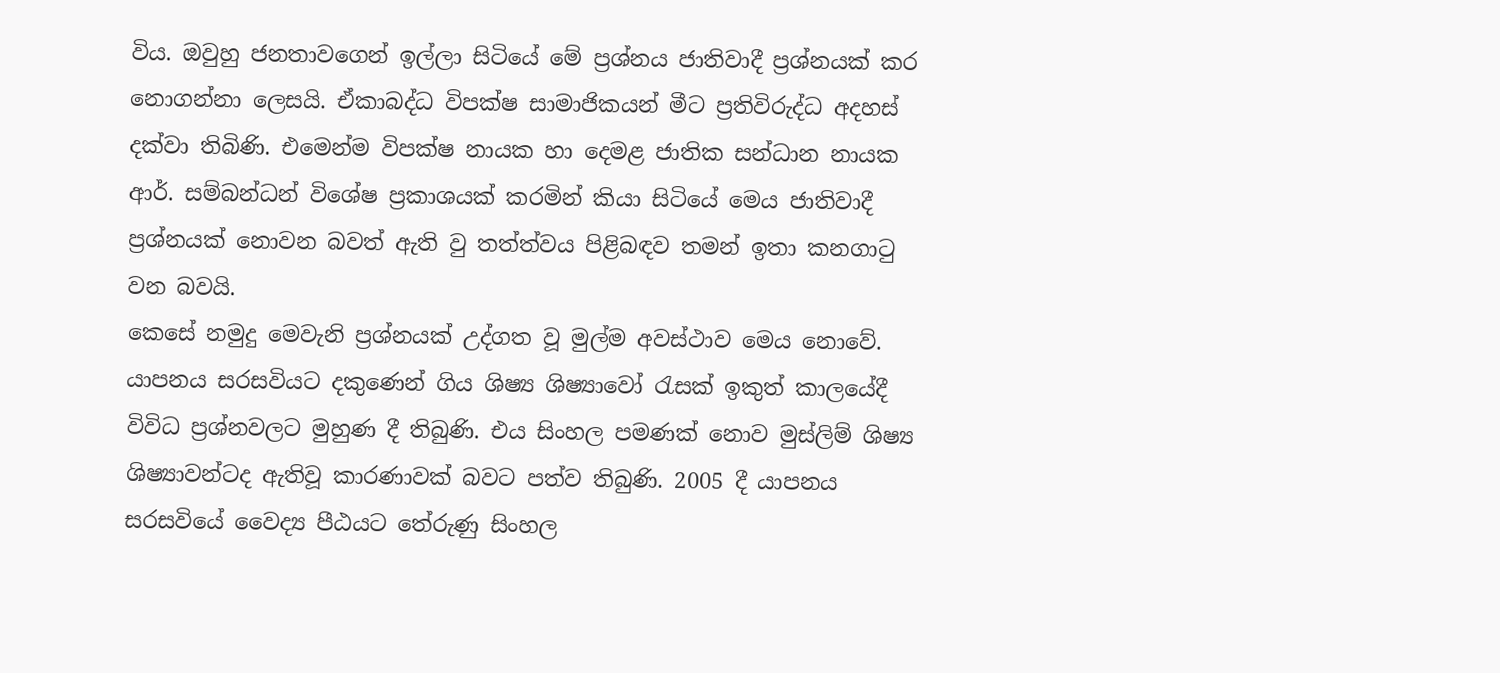විය. ඔවුහු ජනතාවගෙන් ඉල්ලා සිටියේ මේ ප්‍රශ්නය ජාතිවාදී ප්‍රශ්නයක් කර නොගන්නා ලෙසයි. ඒකාබද්ධ විපක්ෂ සාමාජිකයන් මීට ප්‍රතිවිරුද්ධ අදහස් දක්වා තිබිණි. එමෙන්ම විපක්ෂ නායක හා දෙමළ ජාතික සන්ධාන නායක ආර්. සම්බන්ධන් විශේෂ ප්‍රකාශයක් කරමින් කියා සිටියේ මෙය ජාතිවාදී ප්‍රශ්නයක් නොවන බවත් ඇති වු තත්ත්වය පිළිබඳව තමන් ඉතා කනගාටු වන බවයි.
කෙසේ නමුදු මෙවැනි ප්‍රශ්නයක් උද්ගත වූ මුල්ම අවස්ථාව මෙය නොවේ. යාපනය සරසවියට දකුණෙන් ගිය ශිෂ්‍ය ශිෂ්‍යාවෝ රැසක් ඉකුත් කාලයේදී විවිධ ප්‍රශ්නවලට මුහුණ දී තිබුණි. එය සිංහල පමණක් නොව මුස්ලිම් ශිෂ්‍ය ශිෂ්‍යාවන්ටද ඇතිවූ කාරණාවක් බවට පත්ව තිබුණි. 2005 දී යාපනය සරසවියේ වෛද්‍ය පීඨයට තේරුණු සිංහල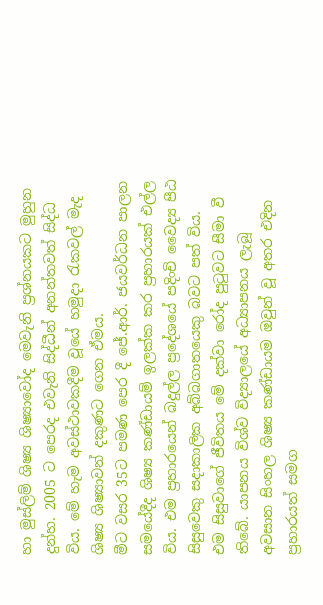හා මුස්ලිම් ශිෂ්‍ය ශිෂ්‍යාවෝද මෙවැනි ප්‍රශ්නයකට මුහුන දුන්හ. 2005 ට පෙරද එවැනි සිද්ධීන් අනන්තවත් සිද්ධ විය. මේ හැම අවස්ථාවකදීම වූයේ හමුදා රැකවල් මැද ශිෂ්‍ය ශිෂ්‍යාවන් දකුණට ගෙන ඒමය.
මීට වසර 35ට පමණ පෙර දී ජේ.ආර්. ජයවර්ධන පාලන සමයේදීද ශිෂ්‍ය කණ්ඩායම් ඉලක්ක කර ප්‍රහාරයක් එල්ල විය. එම ප්‍රහාරයෙන් බදුල්ල ප්‍රදේශයේ පදිංචි වෛද්‍ය පීඨ සිසුවෙකු සදාකාලික අබ්බගාතයෙකු බවට පත් විය.
එම සිසුවාගේ ජීවිතය මේ දක්වා රෝද පුටුවට සීමා වී තිබේ. යාපනය විශ්ව විද්‍යාලයේ අධ්‍යාපනය ලැබූ අවසාන සිංහල ශිෂ්‍ය කණ්ඩායම ඔවුන් වූ අතර එදින ප්‍රහාරයත් සමග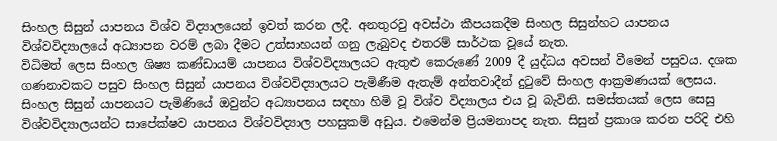සිංහල සිසුන් යාපනය විශ්ව විද්‍යාලයෙන් ඉවත් කරන ලදී. අනතුරවු අවස්ථා කීපයකදීම සිංහල සිසුන්හට යාපනය විශ්වවිද්‍යාලයේ අධ්‍යාපන වරම් ලබා දීමට උත්සාහයන් ගනු ලැබුවද එතරම් සාර්ථක වූයේ නැත.
විධිමත් ලෙස සිංහල ශිෂ්‍ය කණ්ඩායම් යාපනය විශ්වවිද්‍යාලයට ඇතුළු කෙරුණේ 2009 දී යුද්ධය අවසන් වීමෙන් පසුවය. දශක ගණනාවකට පසුව සිංහල සිසුන් යාපනය විශ්වවිද්‍යාලයට පැමිණීම ඇතැම් අන්තවාදීන් දුටුවේ සිංහල ආක්‍රමණයක් ලෙසය.
සිංහල සිසුන් යාපනයට පැමිණියේ ඔවුන්ට අධ්‍යාපනය සඳහා හිමි වූ විශ්ව විද්‍යාලය එය වූ බැවිනි. සමස්තයක් ලෙස සෙසු විශ්වවිද්‍යාලයන්ට සාපේක්ෂව යාපනය විශ්වවිද්‍යාල පහසුකම් අඩුය. එමෙන්ම ප්‍රියමනාපද නැත. සිසුන් ප්‍රකාශ කරන පරිදි එහි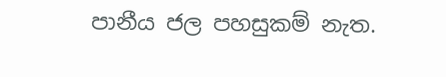පානීය ජල පහසුකම් නැත.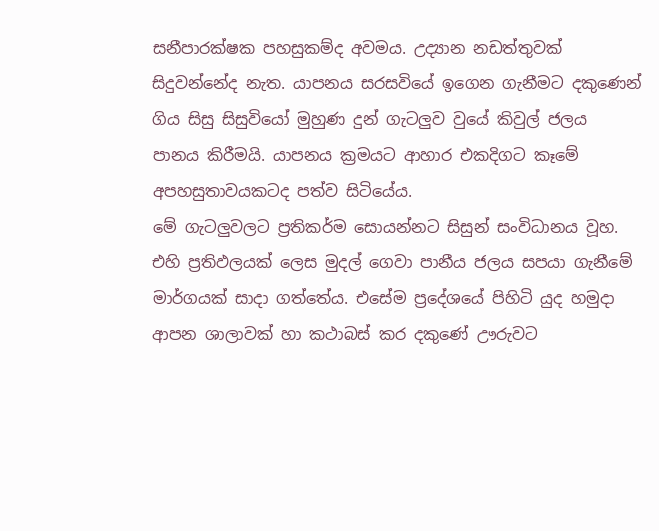සනීපාරක්ෂක පහසුකම්ද අවමය. උද්‍යාන නඩත්තුවක් සිදුවන්නේද නැත. යාපනය සරසවියේ ඉගෙන ගැනීමට දකුණෙන් ගිය සිසු සිසුවියෝ මුහුණ දුන් ගැටලුව වුයේ කිවුල් ජලය  පානය කිරීමයි. යාපනය ක්‍රමයට ආහාර එකදිගට කෑමේ අපහසුතාවයකටද පත්ව සිටියේය.
මේ ගැටලුවලට ප්‍රතිකර්ම සොයන්නට සිසුන් සංවිධානය වූහ. එහි ප්‍රතිඵලයක් ලෙස මුදල් ගෙවා පානීය ජලය සපයා ගැනීමේ මාර්ගයක් සාදා ගත්තේය. එසේම ප්‍රදේශයේ පිහිටි යුද හමුදා ආපන ශාලාවක් හා කථාබස් කර දකුණේ ඌරුවට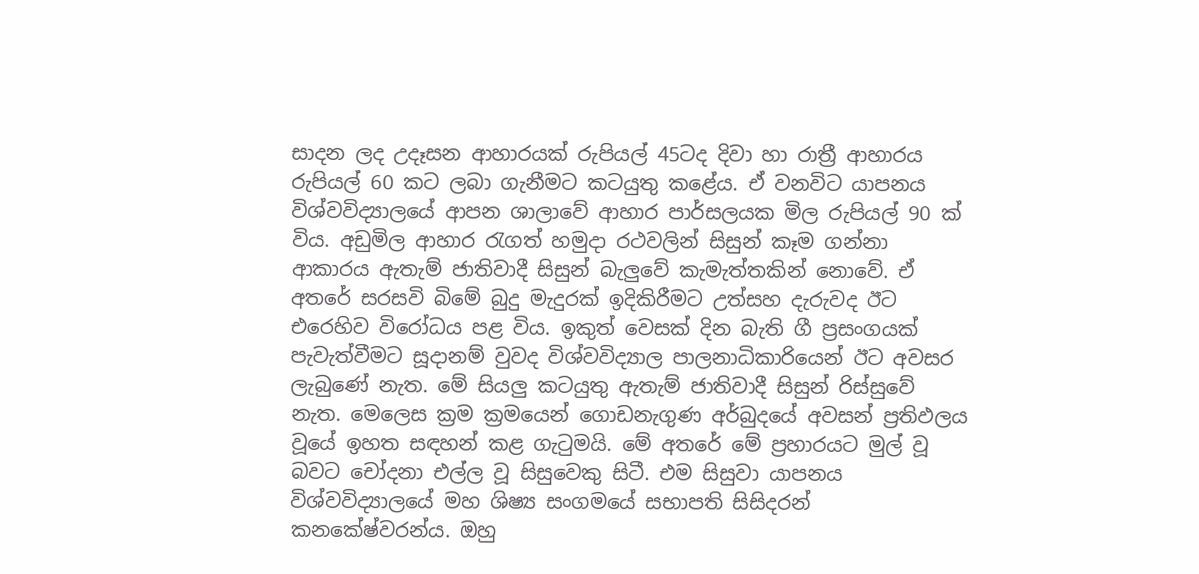සාදන ලද උදෑසන ආහාරයක් රුපියල් 45ටද දිවා හා රාත්‍රී ආහාරය රුපියල් 60 කට ලබා ගැනීමට කටයුතු කළේය. ඒ වනවිට යාපනය විශ්වවිද්‍යාලයේ ආපන ශාලාවේ ආහාර පාර්සලයක මිල රුපියල් 90 ක් විය. අඩුමිල ආහාර රැගත් හමුදා රථවලින් සිසුන් කෑම ගන්නා ආකාරය ඇතැම් ජාතිවාදී සිසුන් බැලුවේ කැමැත්තකින් නොවේ. ඒ අතරේ සරසවි බිමේ බුදු මැදුරක් ඉදිකිරීමට උත්සහ දැරුවද ඊට එරෙහිව විරෝධය පළ විය. ඉකුත් වෙසක් දින බැති ගී ප්‍රසංගයක් පැවැත්වීමට සූදානම් වුවද විශ්වවිද්‍යාල පාලනාධිකාරියෙන් ඊට අවසර ලැබුණේ නැත. මේ සියලු කටයුතු ඇතැම් ජාතිවාදී සිසුන් රිස්සුවේ නැත. මෙලෙස ක්‍රම ක්‍රමයෙන් ගොඩනැගුණ අර්බුදයේ අවසන් ප්‍රතිඵලය වූයේ ඉහත සඳහන් කළ ගැටුමයි. මේ අතරේ මේ ප්‍රහාරයට මුල් වූ බවට චෝදනා එල්ල වූ සිසුවෙකු සිටී. එම සිසුවා යාපනය විශ්වවිද්‍යාලයේ මහ ශිෂ්‍ය සංගමයේ සභාපති සිසිදරන් කනකේෂ්වරන්ය. ඔහු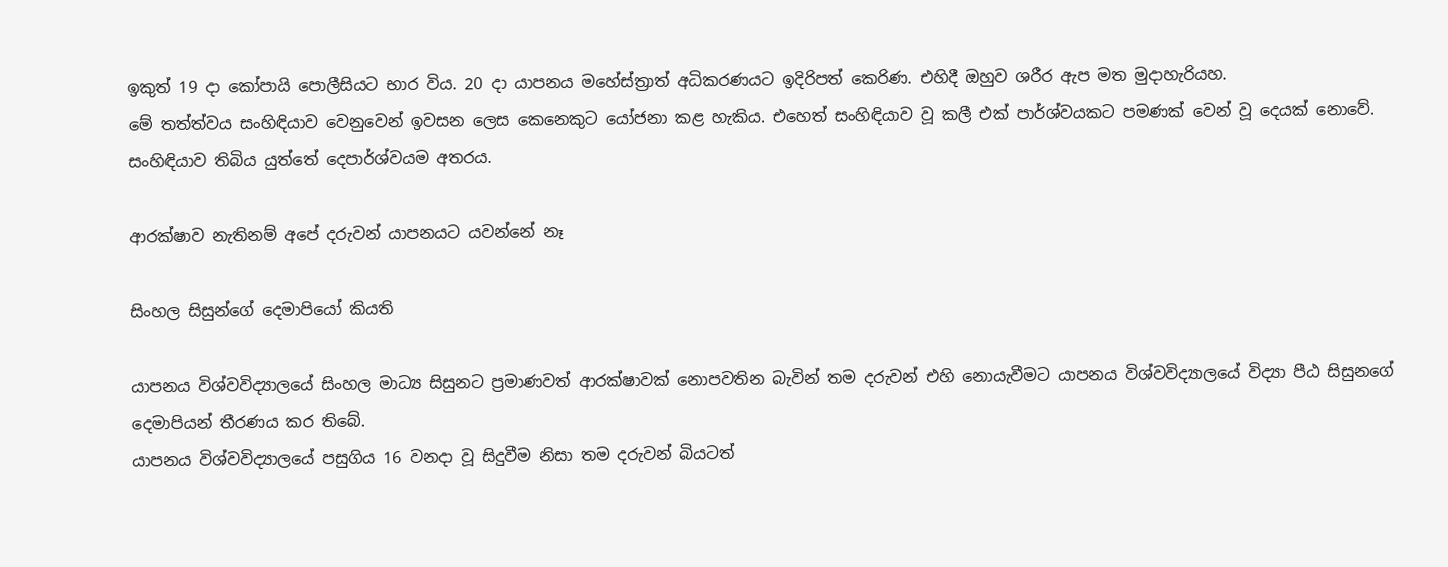ඉකුත් 19 දා කෝපායි ‍පොලීසියට භාර විය. 20 දා යාපනය මහේස්ත්‍රාත් අධිකරණයට ඉදිරිපත් කෙරිණ. එහිදී ඔහුව ශරීර ඇප මත මුදාහැරියහ.
මේ තත්ත්වය සංහිඳියාව වෙනුවෙන් ඉවසන ලෙස කෙනෙකුට යෝජනා කළ හැකිය. එහෙත් සංහිඳියාව වූ කලී එක් පාර්ශ්වයකට පමණක් වෙන් වූ දෙයක් නොවේ. සංහිඳියාව තිබිය යුත්තේ දෙපාර්ශ්වයම අතරය.

ආරක්ෂාව නැතිනම් අපේ දරුවන් යාපනයට යවන්නේ නෑ

සිංහල සිසුන්ගේ දෙමාපියෝ කියති

යාපනය විශ්වවිද්‍යාලයේ සිංහල මාධ්‍ය සිසුනට ප්‍රමාණවත් ආරක්ෂාවක් නොපවතින බැවින් තම දරුවන් එහි නොයැවීමට යාපනය විශ්වවිද්‍යාලයේ විද්‍යා පීඨ සිසුනගේ දෙමාපියන් තීරණය කර තිබේ.
යාපනය විශ්වවිද්‍යාලයේ පසුගිය 16 වනදා වූ සිදුවීම නිසා තම දරුවන් බියටත්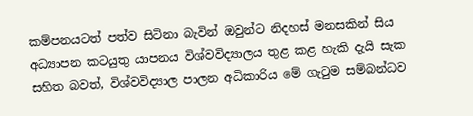කම්පනයටත් පත්ව සිටිනා බැවින් ඔවුන්ට නිදහස් මනසකින් සිය අධ්‍යාපන කටයුතු යාපනය විශ්වවිද්‍යාලය තුළ කළ හැකි දැයි සැක සහිත බවත්, විශ්වවිද්‍යාල පාලන අධිකාරිය මේ ගැටුම සම්බන්ධව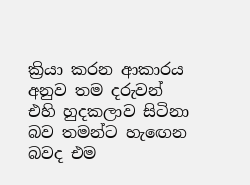ක්‍රියා කරන ආකාරය අනුව තම දරුවන් එහි හුදකලාව සිටිනා බව තමන්ට හැඟෙන බවද එම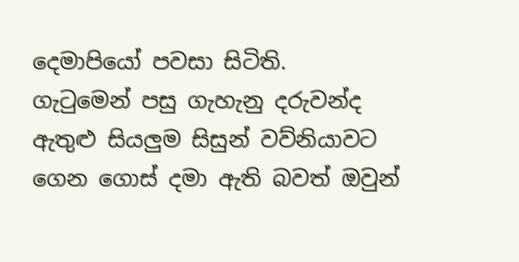දෙමාපියෝ පවසා සිටිති.
ගැටුමෙන් පසු ගැහැනු දරුවන්ද ඇතුළු සියලුම සිසුන් වව්නියාවට ගෙන ගොස් දමා ඇති බවත් ඔවුන්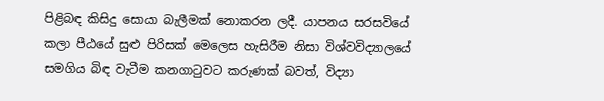පිළිබඳ කිසිදු සොයා බැලීමක් නොකරන ලදී. යාපනය සරසවියේ කලා පීඨයේ සුළු පිරිසක් මෙලෙස හැසිරීම නිසා විශ්වවිද්‍යාලයේ සමගිය බිඳ වැටීම කනගාටුවට කරුණක් බවත්, විද්‍යා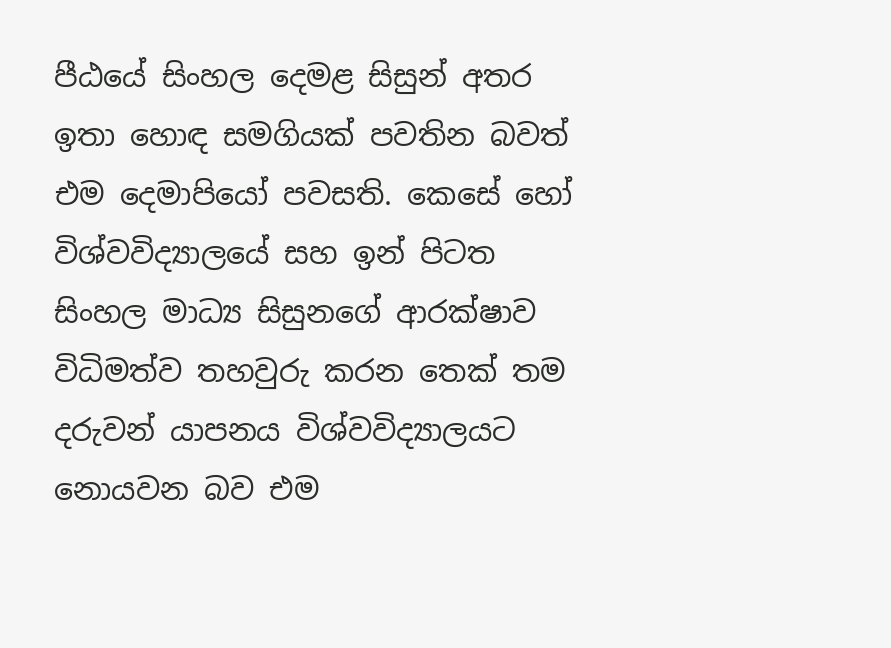පීඨයේ සිංහල දෙමළ සිසුන් අතර ඉතා හොඳ සමගියක් පවතින බවත් එම දෙමාපියෝ පවසති. කෙසේ හෝ විශ්වවිද්‍යාලයේ සහ ඉන් පිටත සිංහල මාධ්‍ය සිසුනගේ ආරක්ෂාව විධිමත්ව තහවුරු කරන තෙක් තම දරුවන් යාපනය විශ්වවිද්‍යාලයට නොයවන බව එම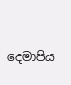දෙමාපිය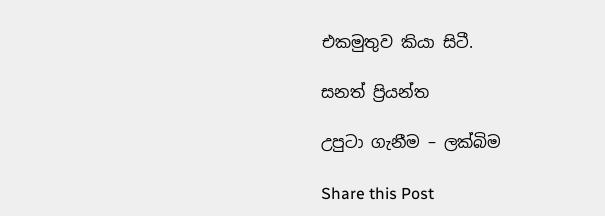එකමුතුව කියා සිටී.

සනත් ප්‍රියන්ත

උපුටා ගැනීම – ලක්බිම

Share this Post